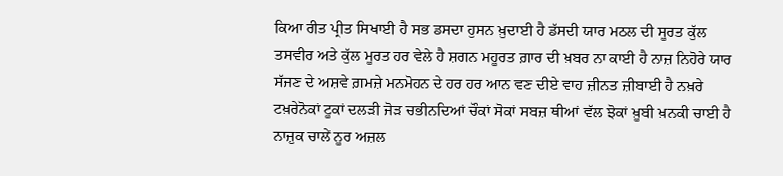ਕਿਆ ਰੀਤ ਪ੍ਰੀਤ ਸਿਖਾਈ ਹੈ ਸਭ ਡਸਦਾ ਹੁਸਨ ਖ਼ੁਦਾਈ ਹੈ ਡੱਸਦੀ ਯਾਰ ਮਠਲ ਦੀ ਸੂਰਤ ਕੁੱਲ ਤਸਵੀਰ ਅਤੇ ਕੁੱਲ ਮੂਰਤ ਹਰ ਵੇਲੇ ਹੈ ਸ਼ਗਨ ਮਹੂਰਤ ਗ਼ਾਰ ਦੀ ਖ਼ਬਰ ਨਾ ਕਾਈ ਹੈ ਨਾਜ਼ ਨਿਹੋਰੇ ਯਾਰ ਸੱਜਣ ਦੇ ਅਸ਼ਵੇ ਗ਼ਮਜ਼ੇ ਮਨਮੋਹਨ ਦੇ ਹਰ ਹਰ ਆਨ ਵਣ ਦੀਏ ਵਾਹ ਜ਼ੀਨਤ ਜ਼ੀਬਾਈ ਹੈ ਨਖ਼ਰੇ ਟਖ਼ਰੇਨੋਕਾਂ ਟੂਕਾਂ ਦਲੜੀ ਜੋੜ ਚਭੀਨਦਿਆਂ ਚੌਕਾਂ ਸੋਕਾਂ ਸਬਜ਼ ਥੀਆਂ ਵੱਲ ਝੋਕਾਂ ਖ਼ੂਬੀ ਖ਼ਨਕੀ ਚਾਈ ਹੈ ਨਾਜ਼ੁਕ ਚਾਲੇਂ ਨੂਰ ਅਜ਼ਲ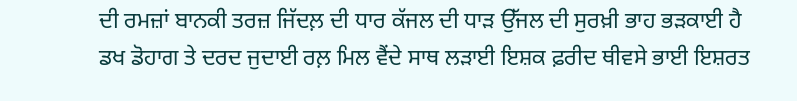ਦੀ ਰਮਜ਼ਾਂ ਬਾਨਕੀ ਤਰਜ਼ ਜਿੱਦਲ਼ ਦੀ ਧਾਰ ਕੱਜਲ ਦੀ ਧਾੜ ਉੱਜਲ ਦੀ ਸੁਰਖ਼ੀ ਭਾਹ ਭੜਕਾਈ ਹੈ ਡਖ ਡੋਹਾਗ ਤੇ ਦਰਦ ਜੁਦਾਈ ਰਲ਼ ਮਿਲ ਵੈਂਦੇ ਸਾਥ ਲਡ਼ਾਈ ਇਸ਼ਕ ਫ਼ਰੀਦ ਥੀਵਸੇ ਭਾਈ ਇਸ਼ਰਤ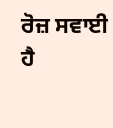ਰੋਜ਼ ਸਵਾਈ ਹੈ